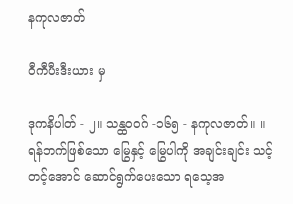နကုလဇာတ်

ဝီကီပီးဒီးယား မှ

ဒုကနိပါတ် - ၂။ သန္ထဝဝဂ် -၁၆၅ - နကုလဇာတ်။ ။ ရန်ဘက်ဖြစ်သော မြွေနှင့် မြွေပါကို အချင်းချင်း သင့်တင့်အောင် ဆောင်ရွက်ပေးသော ရသေ့အ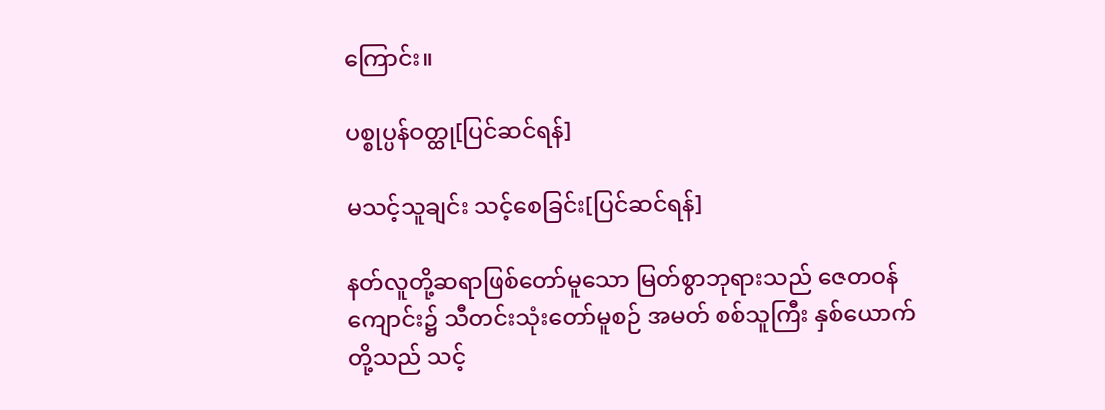ကြောင်း။

ပစ္စုပ္ပန်ဝတ္ထု[ပြင်ဆင်ရန်]

မသင့်သူချင်း သင့်စေခြင်း[ပြင်ဆင်ရန်]

နတ်လူတို့ဆရာဖြစ်တော်မူသော မြတ်စွာဘုရားသည် ဇေတဝန်ကျောင်း၌ သီတင်းသုံးတော်မူစဉ် အမတ် စစ်သူကြီး နှစ်ယောက်တို့သည် သင့်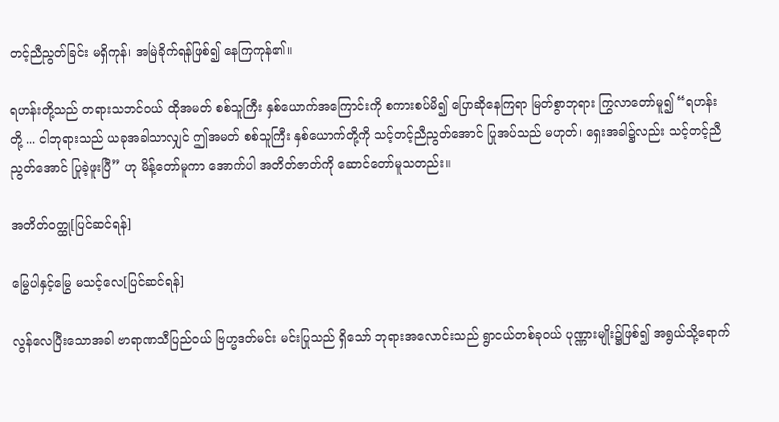တင့်ညီညွတ်ခြင်း မရှိကုန်၊ အမြဲခိုက်ရန်ဖြစ်၍ နေကြကုန်၏။

ရဟန်းတို့သည် တရားသဘင်ဝယ် ထိုအမတ် စစ်သူကြီး နှစ်ယောက်အကြောင်းကို စကားစပ်မိ၍ ပြောဆိုနေကြရာ မြတ်စွာဘုရား ကြွလာတော်မူ၍ “ရဟန်းတို့ ... ငါဘုရားသည် ယခုအခါသာလျှင် ဤအမတ် စစ်သူကြီး နှစ်ယောက်တို့ကို သင့်တင့်ညီညွတ်အောင် ပြုအပ်သည် မဟုတ်၊ ရှေးအခါ၌လည်း သင့်တင့်ညီညွတ်အောင် ပြုခဲ့ဖူးပြီ” ဟု မိန့်တော်မူကာ အောက်ပါ အတိတ်ဇာတ်ကို ဆောင်တော်မူသတည်း။

အတိတ်ဝတ္ထု[ပြင်ဆင်ရန်]

မြွေပါနှင့်မြွေ မသင့်လေ[ပြင်ဆင်ရန်]

လွန်လေပြီးသောအခါ ဗာရာဏသီပြည်ဝယ် ဗြဟ္မဒတ်မင်း မင်းပြုသည် ရှိသော် ဘုရားအလောင်းသည် ရွာငယ်တစ်ခုဝယ် ပုဏ္ဏားမျိုး၌ဖြစ်၍ အရွယ်သို့ရောက်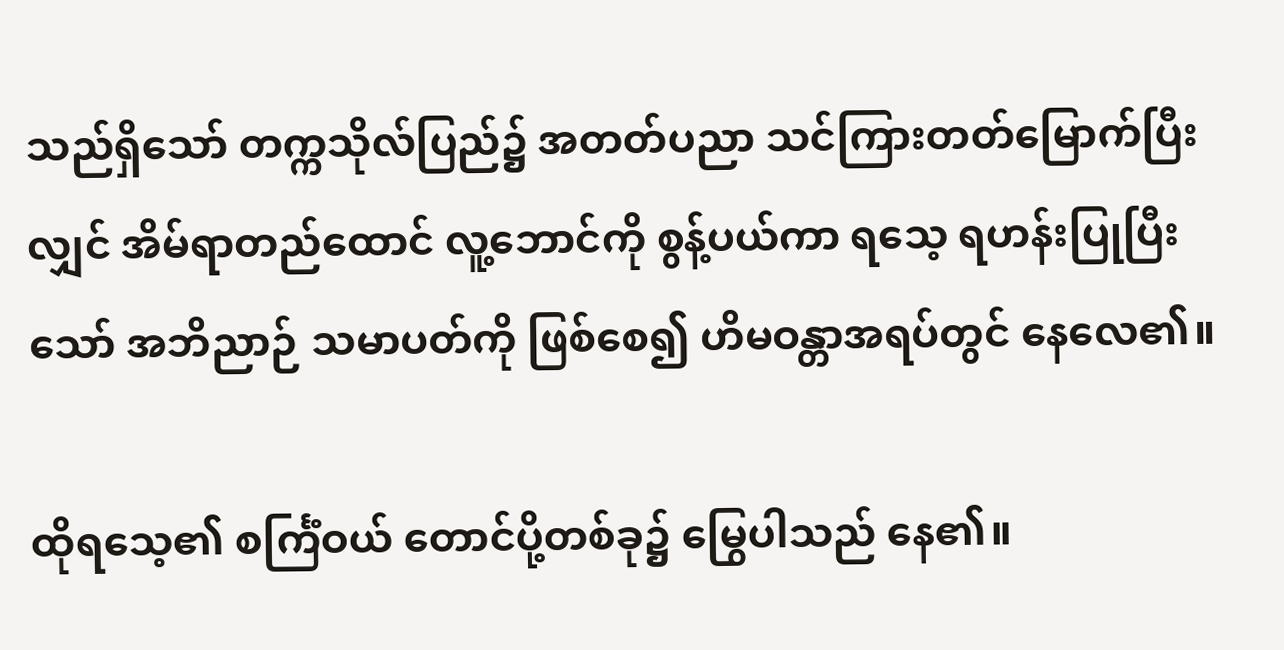သည်ရှိသော် တက္ကသိုလ်ပြည်၌ အတတ်ပညာ သင်ကြားတတ်မြောက်ပြီးလျှင် အိမ်ရာတည်ထောင် လူ့ဘောင်ကို စွန့်ပယ်ကာ ရသေ့ ရဟန်းပြုပြီးသော် အဘိညာဉ် သမာပတ်ကို ဖြစ်စေ၍ ဟိမဝန္တာအရပ်တွင် နေလေ၏။

ထိုရသေ့၏ စင်္ကြံဝယ် တောင်ပို့တစ်ခု၌ မြွေပါသည် နေ၏။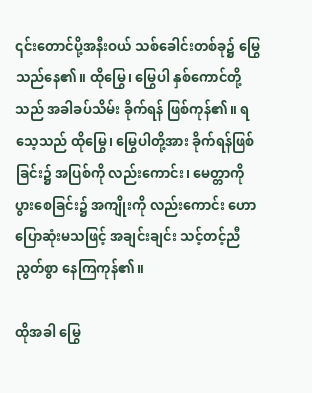၎င်းတောင်ပို့အနီးဝယ် သစ်ခေါင်းတစ်ခု၌ မြွေသည်နေ၏။ ထိုမြွေ၊ မြွေပါ နှစ်ကောင်တို့သည် အခါခပ်သိမ်း ခိုက်ရန် ဖြစ်ကုန်၏။ ရသေ့သည် ထိုမြွေ၊ မြွေပါတို့အား ခိုက်ရန်ဖြစ်ခြင်း၌ အပြစ်ကို လည်းကောင်း၊ မေတ္တာကိုပွားစေခြင်း၌ အကျိုးကို လည်းကောင်း ဟောပြောဆုံးမသဖြင့် အချင်းချင်း သင့်တင့်ညီညွတ်စွာ နေကြကုန်၏။

ထိုအခါ မြွေ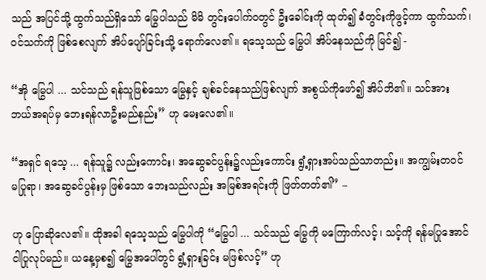သည် အပြင်သို့ ထွက်သည်ရှိသော် မြွေပါသည် မိမိ တွင်းပေါက်ဝတွင် ဦးခေါင်းကို ထုတ်၍ ခံတွင်းကိုဖွင့်ကာ ထွက်သက်၊ ဝင်သက်ကို ဖြစ်စေလျက် အိပ်ပျော်ခြင်းသို့ ရောက်လေ၏။ ရသေ့သည် မြွေပါ အိပ်နေသည်ကို မြင်၍ -

“အို မြွေပါ ... သင်သည် ရန်သူဖြစ်သော မြွေနှင့် ချစ်ခင်နေသည်ဖြစ်လျက် အစွယ်ကိုဖော်၍ အိပ်ဘိ၏။ သင်အား ဘယ်အရပ်မှ ဘေးရန်လာဦးမည်နည်း” ဟု မေးလေ၏။

“အရှင် ရသေ့ ... ရန်သူ၌ လည်းကောင်း၊ အဆွေခင်ပွန်း၌လည်းကောင်း ရွံ့ရှားအပ်သည်သာတည်း။ အကျွမ်းတဝင် မပြုရာ၊ အဆွေခင်ပွန်းမှ ဖြစ်သော ဘေးသည်လည်း အမြစ်အရင်းကို ဖြတ်တတ်၏” –

ဟု ပြောဆိုလေ၏။ ထိုအခါ ရသေ့သည် မြွေပါကို “မြွေပါ ... သင်သည် မြွေကို မကြောက်လင့်၊ သင့်ကို ရန်မပြုအောင် ငါပြုလုပ်မည်။ ယနေ့မှစ၍ မြွေအပေါ်တွင် ရွံ့ရှားခြင်း မဖြစ်လင့်” ဟု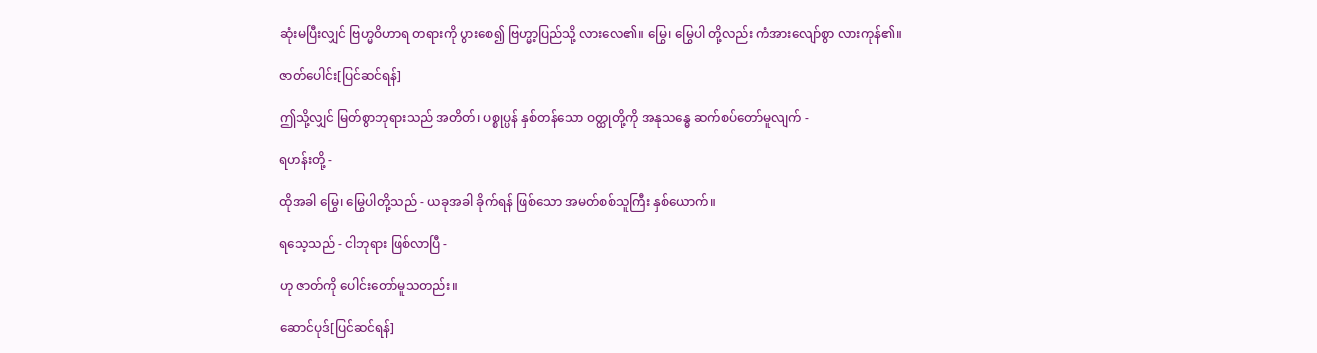ဆုံးမပြီးလျှင် ဗြဟ္မဝိဟာရ တရားကို ပွားစေ၍ ဗြဟ္မာ့ပြည်သို့ လားလေ၏။ မြွေ၊ မြွေပါ တို့လည်း ကံအားလျော်စွာ လားကုန်၏။

ဇာတ်ပေါင်း[ပြင်ဆင်ရန်]

ဤသို့လျှင် မြတ်စွာဘုရားသည် အတိတ်၊ ပစ္စုပ္ပန် နှစ်တန်သော ဝတ္ထုတို့ကို အနုသန္ဓေ ဆက်စပ်တော်မူလျက် -

ရဟန်းတို့ -

ထိုအခါ မြွေ၊ မြွေပါတို့သည် - ယခုအခါ ခိုက်ရန် ဖြစ်သော အမတ်စစ်သူကြီး နှစ်ယောက်။

ရသေ့သည် - ငါဘုရား ဖြစ်လာပြီ -

ဟု ဇာတ်ကို ပေါင်းတော်မူသတည်း။

ဆောင်ပုဒ်[ပြင်ဆင်ရန်]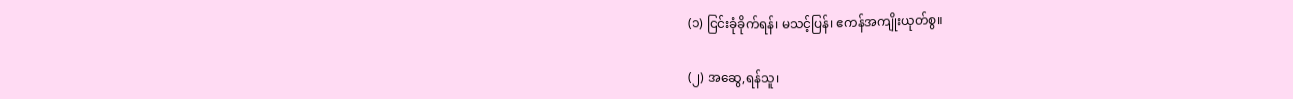(၁) ငြင်းခုံခိုက်ရန်၊ မသင့်ပြန်၊ ဧကန်အကျိုးယုတ်စွ။

(၂) အဆွေ,ရန်သူ၊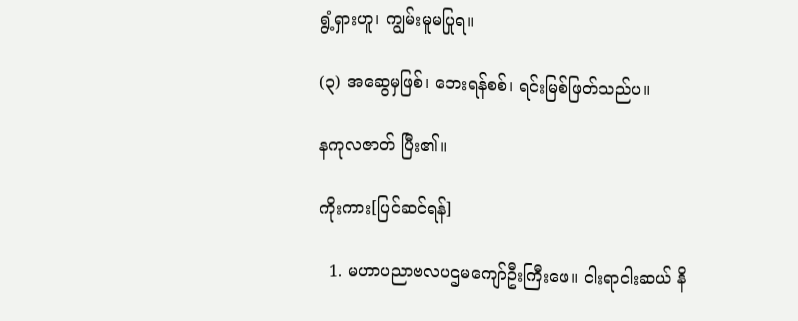ရွံ့ရှားဟူ၊ ကျွမ်းမူမပြုရ။

(၃) အဆွေမှဖြစ်၊ ဘေးရန်စစ်၊ ရင်းမြစ်ဖြတ်သည်ပ။

နကုလဇာတ် ပြီး၏။

ကိုးကား[ပြင်ဆင်ရန်]

  1. မဟာပညာဗလပဌမကျော်ဦးကြီးဖေ။ ငါးရာငါးဆယ် နိ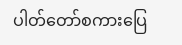ပါတ်တော်စကားပြေ